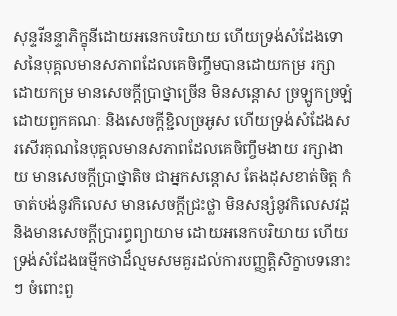សុន្ទរីនន្ទាភិក្ខុនីដោយអនេកបរិយាយ ហើយទ្រង់សំដែងទោសនៃបុគ្គលមានសភាពដែលគេចិញ្ចឹមបានដោយកម្រ រក្សាដោយកម្រ មានសេចក្តីប្រាថ្នាច្រើន មិនសន្តោស ច្រឡូកច្រឡំដោយពួកគណៈ និងសេចក្តីខ្ជិលច្រអូស ហើយទ្រង់សំដែងសរសើរគុណនៃបុគ្គលមានសភាពដែលគេចិញ្ចឹមងាយ រក្សាងាយ មានសេចក្តីប្រាថ្នាតិច ជាអ្នកសន្តោស តែងដុសខាត់ចិត្ត កំចាត់បង់នូវកិលេស មានសេចក្តីជ្រះថ្លា មិនសន្សំនូវកិលេសវដ្ត និងមានសេចក្តីប្រារព្ធព្យាយាម ដោយអនេកបរិយាយ ហើយទ្រង់សំដែងធម្មីកថាដ៏ល្មមសមគួរដល់ការបញ្ញត្តិសិក្ខាបទនោះៗ ចំពោះពួ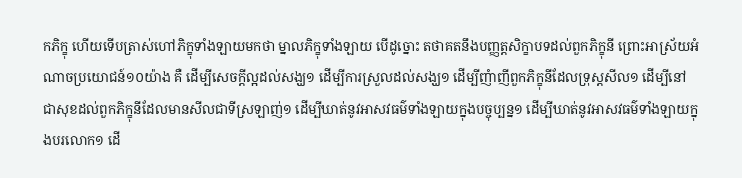កភិក្ខុ ហើយទើបត្រាស់ហៅភិក្ខុទាំងឡាយមកថា ម្នាលភិក្ខុទាំងឡាយ បើដូច្នោះ តថាគតនឹងបញ្ញត្តសិក្ខាបទដល់ពួកភិក្ខុនី ព្រោះអាស្រ័យអំណាចប្រយោជន៍១០យ៉ាង គឺ ដើម្បីសេចក្តីល្អដល់សង្ឃ១ ដើម្បីការស្រួលដល់សង្ឃ១ ដើម្បីញំាញីពួកភិក្ខុនីដែលទ្រុស្តសីល១ ដើម្បីនៅជាសុខដល់ពួកភិក្ខុនីដែលមានសីលជាទីស្រឡាញ់១ ដើម្បីឃាត់នូវអាសវធម៌ទាំងឡាយក្នុងបច្ចុប្បន្ន១ ដើម្បីឃាត់នូវអាសវធម៌ទាំងឡាយក្នុងបរលោក១ ដើ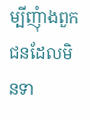ម្បីញុំាងពួកជនដែលមិនទា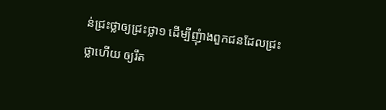ន់ជ្រះថ្លាឲ្យជ្រះថ្លា១ ដើម្បីញុំាងពួកជនដែលជ្រះថ្លាហើយ ឲ្យរឹត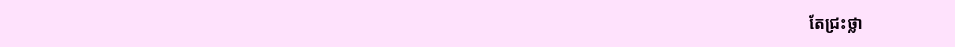តែជ្រះថ្លា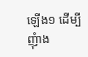ឡើង១ ដើម្បីញុំាង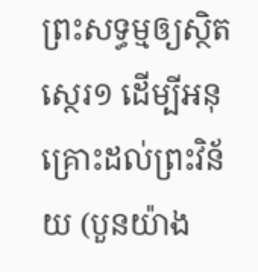ព្រះសទ្ធម្មឲ្យស្ថិតស្ថេរ១ ដើម្បីអនុគ្រោះដល់ព្រះវិន័យ (បួនយ៉ាង